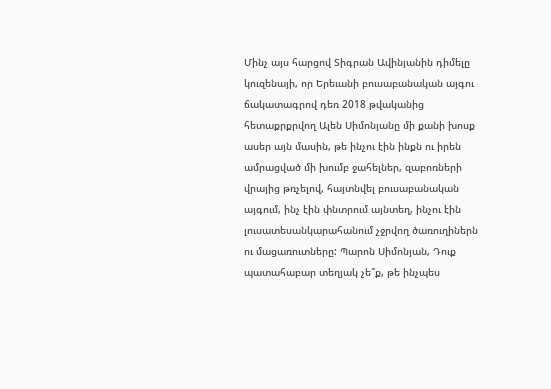Մինչ այս հարցով Տիգրան Ավինյանին դիմելը կուզենայի, որ Երեւանի բուսաբանական այգու ճակատագրով դեռ 2018 թվականից հետաքրքրվող Ալեն Սիմոնյանը մի քանի խոսք ասեր այն մասին, թե ինչու էին ինքն ու իրեն ամրացված մի խումբ ջահելներ, զաբոռների վրայից թռչելով, հայտնվել բուսաբանական այգում, ինչ էին փնտրում այնտեղ, ինչու էին լուսատեսանկարահանում չջրվող ծառուղիներն ու մացառուտները: Պարոն Սիմոնյան, Դուք պատահաբար տեղյակ չե՞ք, թե ինչպես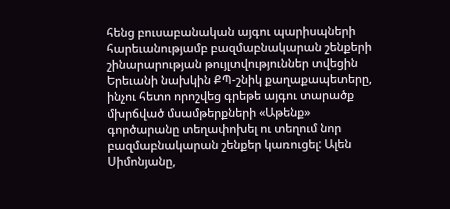հենց բուսաբանական այգու պարիսպների հարեւանությամբ բազմաբնակարան շենքերի շինարարության թույլտվություններ տվեցին Երեւանի նախկին ՔՊ-շնիկ քաղաքապետերը, ինչու հետո որոշվեց գրեթե այգու տարածք մխրճված մսամթերքների «Աթենք» գործարանը տեղափոխել ու տեղում նոր բազմաբնակարան շենքեր կառուցել: Ալեն Սիմոնյանը,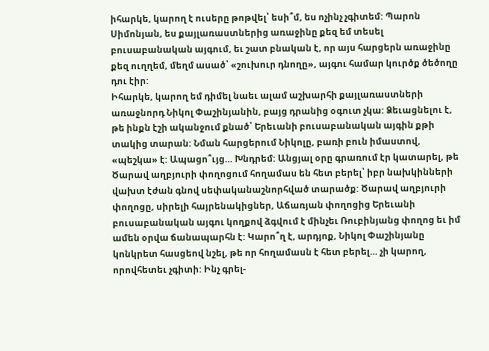իհարկե, կարող է ուսերը թոթվել՝ եսի՞մ, ես ոչինչ չգիտեմ: Պարոն Սիմոնյան, ես քայլառաստներից առաջինը քեզ եմ տեսել բուսաբանական այգում, եւ շատ բնական է, որ այս հարցերն առաջինը քեզ ուղղեմ, մեղմ ասած՝ «շուխուր դնողը», այգու համար կուրծք ծեծողը դու էիր:
Իհարկե, կարող եմ դիմել նաեւ ալամ աշխարհի քայլառաստների առաջնորդ Նիկոլ Փաշինյանին, բայց դրանից օգուտ չկա: Ձեւացնելու է, թե ինքն էշի ականջում քնած՝ Երեւանի բուսաբանական այգին քթի տակից տարան: Նման հարցերում Նիկոլը, բառի բուն իմաստով, «պեշկա» է: Ապացո՞ւյց… Խնդրեմ: Անցյալ օրը գրառում էր կատարել, թե Ծարավ աղբյուրի փողոցում հողամաս են հետ բերել՝ իբր նախկինների վախտ էժան գնով սեփականաշնորհված տարածք: Ծարավ աղբյուրի փողոցը, սիրելի հայրենակիցներ, Աճառյան փողոցից Երեւանի բուսաբանական այգու կողքով ձգվում է մինչեւ Ռուբինյանց փողոց եւ իմ ամեն օրվա ճանապարհն է: Կարո՞ղ է, արդյոք, Նիկոլ Փաշինյանը կոնկրետ հասցեով նշել, թե որ հողամասն է հետ բերել… չի կարող, որովհետեւ չգիտի: Ինչ գրել-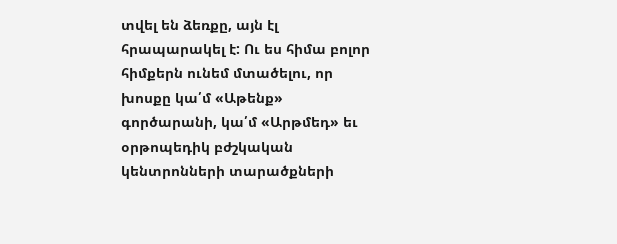տվել են ձեռքը, այն էլ հրապարակել է: Ու ես հիմա բոլոր հիմքերն ունեմ մտածելու, որ խոսքը կա՛մ «Աթենք» գործարանի, կա՛մ «Արթմեդ» եւ օրթոպեդիկ բժշկական կենտրոնների տարածքների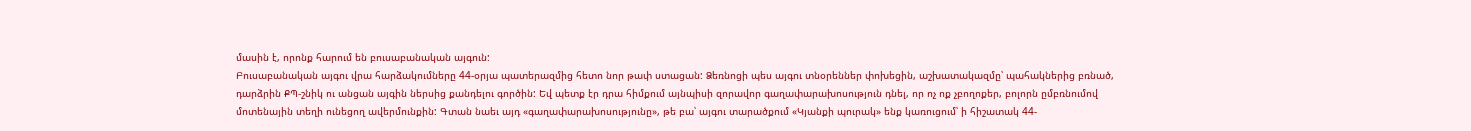մասին է, որոնք հարում են բուսաբանական այգուն:
Բուսաբանական այգու վրա հարձակումները 44-օրյա պատերազմից հետո նոր թափ ստացան: Ձեռնոցի պես այգու տնօրեններ փոխեցին, աշխատակազմը՝ պահակներից բռնած, դարձրին ՔՊ-շնիկ ու անցան այգին ներսից քանդելու գործին: Եվ պետք էր դրա հիմքում այնպիսի զորավոր գաղափարախոսություն դնել, որ ոչ ոք չբողոքեր, բոլորն ըմբռնումով մոտենային տեղի ունեցող ավերմունքին: Գտան նաեւ այդ «գաղափարախոսությունը», թե բա՝ այգու տարածքում «Կյանքի պուրակ» ենք կառուցում՝ ի հիշատակ 44-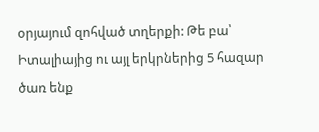օրյայում զոհված տղերքի: Թե բա՝ Իտալիայից ու այլ երկրներից 5 հազար ծառ ենք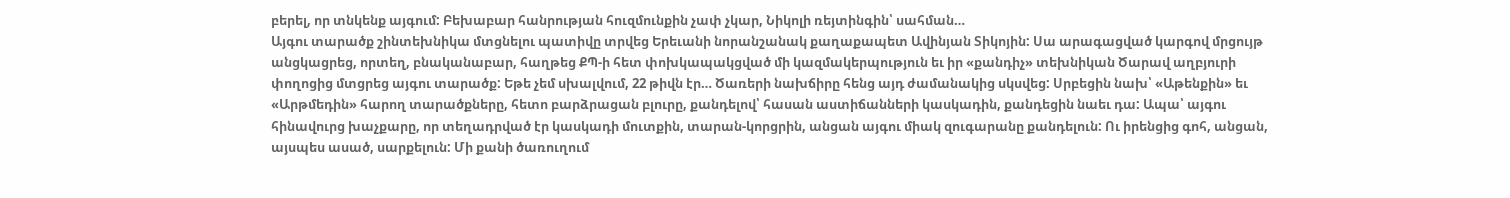բերել, որ տնկենք այգում: Բեխաբար հանրության հուզմունքին չափ չկար, Նիկոլի ռեյտինգին՝ սահման…
Այգու տարածք շինտեխնիկա մտցնելու պատիվը տրվեց Երեւանի նորանշանակ քաղաքապետ Ավինյան Տիկոյին: Սա արագացված կարգով մրցույթ անցկացրեց, որտեղ, բնականաբար, հաղթեց ՔՊ-ի հետ փոխկապակցված մի կազմակերպություն եւ իր «քանդիչ» տեխնիկան Ծարավ աղբյուրի փողոցից մտցրեց այգու տարածք: Եթե չեմ սխալվում, 22 թիվն էր… Ծառերի նախճիրը հենց այդ ժամանակից սկսվեց: Սրբեցին նախ՝ «Աթենքին» եւ «Արթմեդին» հարող տարածքները, հետո բարձրացան բլուրը, քանդելով՝ հասան աստիճանների կասկադին, քանդեցին նաեւ դա: Ապա՝ այգու հինավուրց խաչքարը, որ տեղադրված էր կասկադի մուտքին, տարան-կորցրին, անցան այգու միակ զուգարանը քանդելուն: Ու իրենցից գոհ, անցան, այսպես ասած, սարքելուն: Մի քանի ծառուղում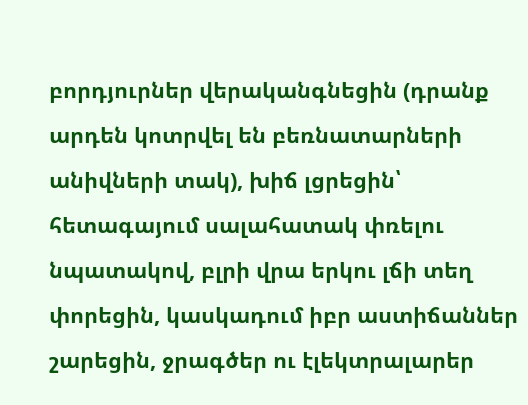բորդյուրներ վերականգնեցին (դրանք արդեն կոտրվել են բեռնատարների անիվների տակ), խիճ լցրեցին՝ հետագայում սալահատակ փռելու նպատակով, բլրի վրա երկու լճի տեղ փորեցին, կասկադում իբր աստիճաններ շարեցին, ջրագծեր ու էլեկտրալարեր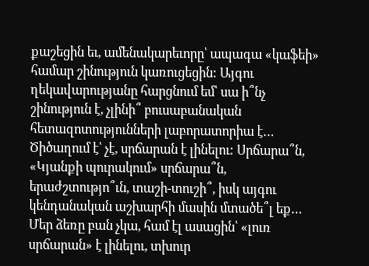քաշեցին եւ, ամենակարեւորը՝ ապագա «կաֆեի» համար շինություն կառուցեցին: Այգու ղեկավարությանը հարցնում եմ՝ սա ի՞նչ շինություն է, չլինի՞ բուսաբանական հետազոտությունների լաբորատորիա է… Ծիծաղում է՝ չէ, սրճարան է լինելու: Սրճարա՞ն, «Կյանքի պուրակում» սրճարա՞ն, երաժշտությո՞ւն, տաշի-տուշի՞, իսկ այգու կենդանական աշխարհի մասին մտածե՞լ եք… Մեր ձեռը բան չկա, համ էլ ասացին՝ «լուռ սրճարան» է լինելու, տխուր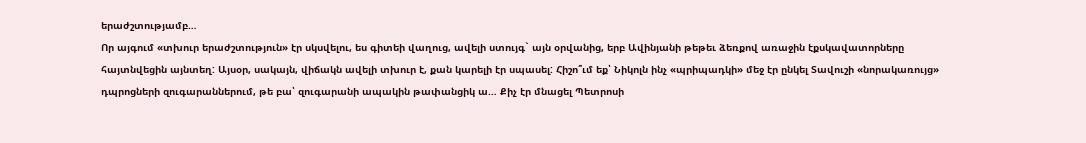երաժշտությամբ…
Որ այգում «տխուր երաժշտություն» էր սկսվելու, ես գիտեի վաղուց, ավելի ստույգ` այն օրվանից, երբ Ավինյանի թեթեւ ձեռքով առաջին էքսկավատորները հայտնվեցին այնտեղ: Այսօր, սակայն, վիճակն ավելի տխուր է, քան կարելի էր սպասել: Հիշո՞ւմ եք՝ Նիկոլն ինչ «պրիպադկի» մեջ էր ընկել Տավուշի «նորակառույց» դպրոցների զուգարաններում, թե բա՝ զուգարանի ապակին թափանցիկ ա… Քիչ էր մնացել Պետրոսի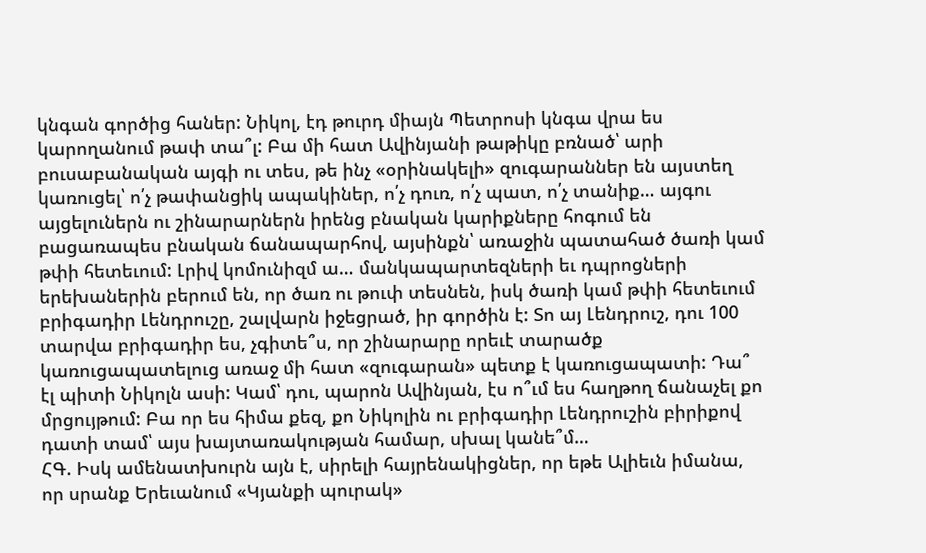կնգան գործից հաներ: Նիկոլ, էդ թուրդ միայն Պետրոսի կնգա վրա ես կարողանում թափ տա՞լ: Բա մի հատ Ավինյանի թաթիկը բռնած՝ արի բուսաբանական այգի ու տես, թե ինչ «օրինակելի» զուգարաններ են այստեղ կառուցել՝ ո՛չ թափանցիկ ապակիներ, ո՛չ դուռ, ո՛չ պատ, ո՛չ տանիք… այգու այցելուներն ու շինարարներն իրենց բնական կարիքները հոգում են բացառապես բնական ճանապարհով, այսինքն՝ առաջին պատահած ծառի կամ թփի հետեւում: Լրիվ կոմունիզմ ա… մանկապարտեզների եւ դպրոցների երեխաներին բերում են, որ ծառ ու թուփ տեսնեն, իսկ ծառի կամ թփի հետեւում բրիգադիր Լենդրուշը, շալվարն իջեցրած, իր գործին է: Տո այ Լենդրուշ, դու 100 տարվա բրիգադիր ես, չգիտե՞ս, որ շինարարը որեւէ տարածք կառուցապատելուց առաջ մի հատ «զուգարան» պետք է կառուցապատի: Դա՞ էլ պիտի Նիկոլն ասի: Կամ՝ դու, պարոն Ավինյան, էս ո՞ւմ ես հաղթող ճանաչել քո մրցույթում: Բա որ ես հիմա քեզ, քո Նիկոլին ու բրիգադիր Լենդրուշին բիրիքով դատի տամ՝ այս խայտառակության համար, սխալ կանե՞մ…
ՀԳ. Իսկ ամենատխուրն այն է, սիրելի հայրենակիցներ, որ եթե Ալիեւն իմանա, որ սրանք Երեւանում «Կյանքի պուրակ»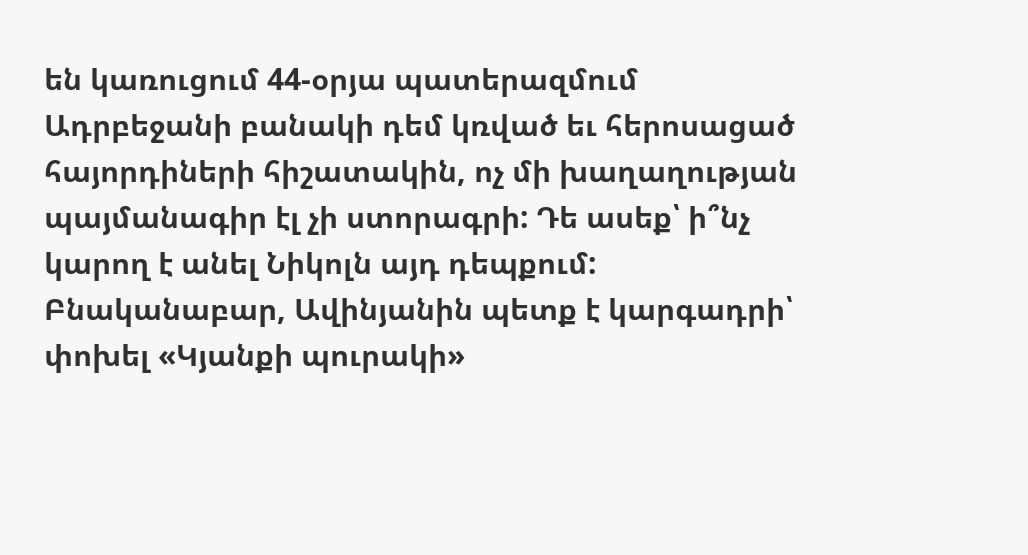են կառուցում 44-օրյա պատերազմում Ադրբեջանի բանակի դեմ կռված եւ հերոսացած հայորդիների հիշատակին, ոչ մի խաղաղության պայմանագիր էլ չի ստորագրի: Դե ասեք՝ ի՞նչ կարող է անել Նիկոլն այդ դեպքում: Բնականաբար, Ավինյանին պետք է կարգադրի՝ փոխել «Կյանքի պուրակի»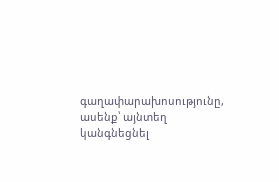գաղափարախոսությունը, ասենք՝ այնտեղ կանգնեցնել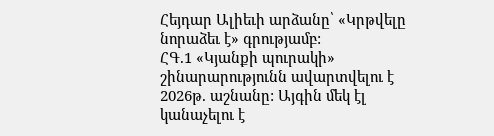Հեյդար Ալիեւի արձանը՝ «Կրթվելը նորաձեւ է» գրությամբ:
ՀԳ.1 «Կյանքի պուրակի» շինարարությունն ավարտվելու է 2026թ. աշնանը: Այգին մեկ էլ կանաչելու է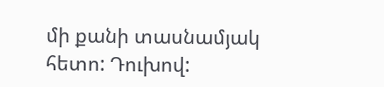մի քանի տասնամյակ հետո: Դուխով: